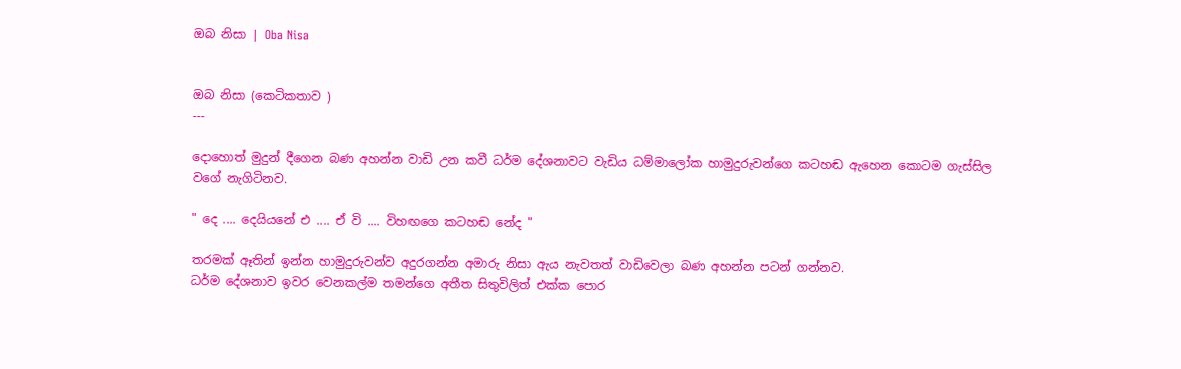ඔබ නිසා | Oba Nisa


ඔබ නිසා (කෙටිකතාව )
---

දොහොත් මුදුන් දීගෙන බණ අහන්න වාඩි උන කවී ධර්ම දේශනාවට වැඩිය ධම්මාලෝක හාමුදුරුවන්ගෙ කටහඬ ඇහෙන කොටම ගැස්සිල වගේ නැගිටිනව.

" දෙ .... දෙයියනේ එ .... ඒ වි .... විහඟගෙ කටහඬ නේද "

තරමක් ඈතින් ඉන්න හාමුදුරුවන්ව අදුරගන්න අමාරු නිසා ඇය නැවතත් වාඩිවෙලා බණ අහන්න පටන් ගන්නව.
ධර්ම දේශනාව ඉවර වෙනකල්ම තමන්ගෙ අතීත සිතුවිලිත් එක්ක පොර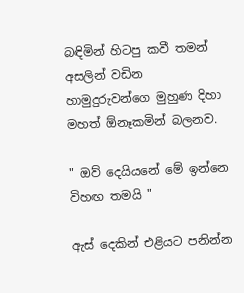බඳිමින් හිටපු කවී තමන් අසලින් වඩින හාමුදුරුවන්ගෙ මුහුණ දිහා මහත් ඕනෑකමින් බලනව.

" ඔව් දෙයියනේ මේ ඉන්නෙ විහඟ තමයි "

ඇස් දෙකින් එළියට පනින්න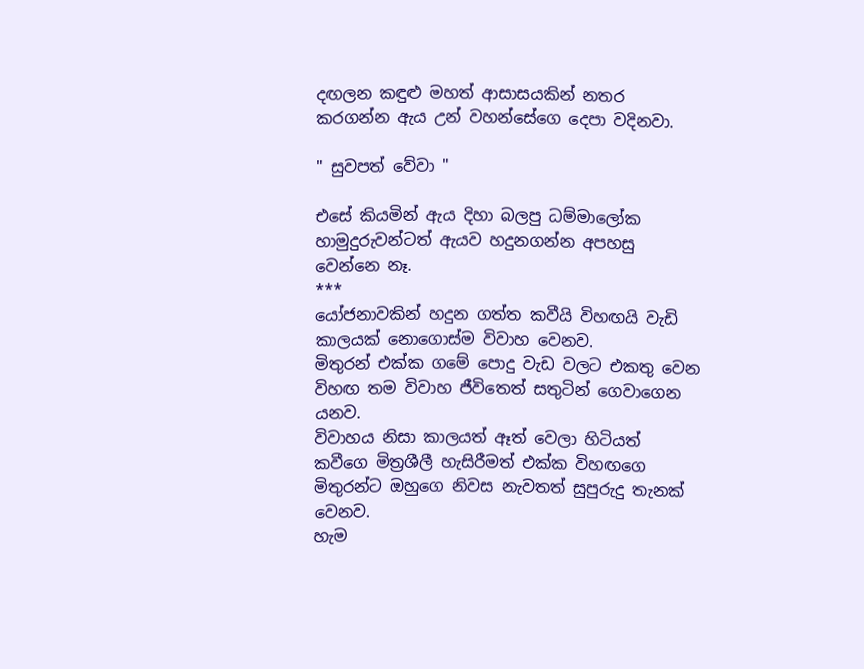දඟලන කඳුළු මහත් ආසාසයකින් නතර කරගන්න ඇය උන් වහන්සේගෙ දෙපා වදිනවා.

" සුවපත් වේවා "

එසේ කියමින් ඇය දිහා බලපු ධම්මාලෝක හාමුදුරුවන්ටත් ඇයව හදුනගන්න අපහසු වෙන්නෙ නෑ.
***
යෝජනාවකින් හදුන ගත්ත කවීයි විහඟයි වැඩි කාලයක් නොගොස්ම විවාහ වෙනව.
මිතුරන් එක්ක ගමේ පොදු වැඩ වලට එකතු වෙන විහඟ තම විවාහ ජීවිතෙත් සතුටින් ගෙවාගෙන යනව.
විවාහය නිසා කාලයත් ඈත් වෙලා හිටියත් කවීගෙ මිත්‍රශීලී හැසිරීමත් එක්ක විහඟගෙ මිතුරන්ට ඔහුගෙ නිවස නැවතත් සුපුරුදු තැනක් වෙනව.
හැම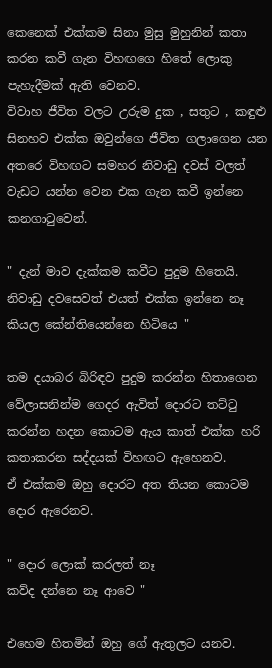කෙනෙක් එක්කම සිනා මුසු මුහුනින් කතා කරන කවී ගැන විහඟගෙ හිතේ ලොකු පැහැදීමක් ඇති වෙනව.
විවාහ ජීවිත වලට උරුම දුක , සතුට , කඳුළු සිනහව එක්ක ඔවුන්ගෙ ජීවිත ගලාගෙන යන අතරෙ විහඟට සමහර නිවාඩු දවස් වලත් වැඩට යන්න වෙන එක ගැන කවී ඉන්නෙ කනගාටුවෙන්.

" දැන් මාව දැක්කම කවීට පුදුම හිතෙයි.
නිවාඩු දවසෙවත් එයත් එක්ක ඉන්නෙ නෑ කියල කේන්තියෙන්නෙ හිටියෙ "

තම දයාබර බිරිඳව පුදුම කරන්න හිතාගෙන වේලාසනින්ම ගෙදර ඇවිත් දොරට තට්ටු කරන්න හදන කොටම ඇය කාත් එක්ක හරි කතාකරන සද්දයක් විහඟට ඇහෙනව.
ඒ එක්කම ඔහු දොරට අත තියන කොටම දොර ඇරෙනව.

" දොර ලොක් කරලත් නෑ
කව්ද දන්නෙ නෑ ආවෙ "

එහෙම හිතමින් ඔහු ගේ ඇතුලට යනව.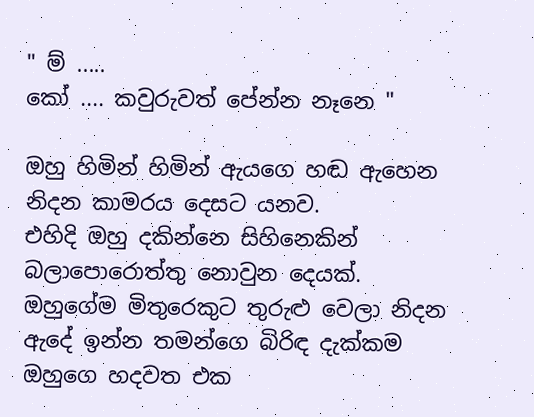" ම් .....
කෝ .... කවුරුවත් පේන්න නෑනෙ "

ඔහු හිමින් හිමින් ඇයගෙ හඬ ඇහෙන නිදන කාමරය දෙසට යනව.
එහිදි ඔහු දකින්නෙ සිහිනෙකින් බලාපොරොත්තු නොවුන දෙයක්.
ඔහුගේම මිතුරෙකුට තුරුළු වෙලා නිදන ඇදේ ඉන්න තමන්ගෙ බිරිඳ දැක්කම ඔහුගෙ හදවත එක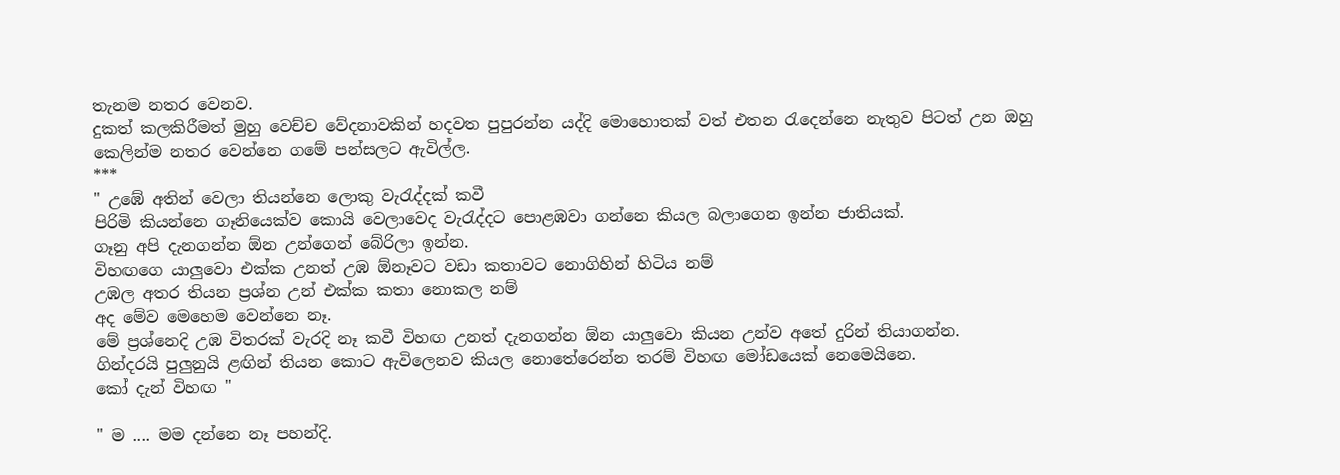තැනම නතර වෙනව.
දුකත් කලකිරීමත් මුහු වෙච්ච වේදනාවකින් හදවත පුපුරන්න යද්දි මොහොතක් වත් එතන රැදෙන්නෙ නැතුව පිටත් උන ඔහු කෙලින්ම නතර වෙන්නෙ ගමේ පන්සලට ඇවිල්ල.
***
" උඹේ අතින් වෙලා තියන්නෙ ලොකු වැරැද්දක් කවී
පිරිමි කියන්නෙ ගෑනියෙක්ව කොයි වෙලාවෙද වැරැද්දට පොළඹවා ගන්නෙ කියල බලාගෙන ඉන්න ජාතියක්.
ගෑනු අපි දැනගන්න ඕන උන්ගෙන් බේරිලා ඉන්න.
විහඟගෙ යාලුවො එක්ක උනත් උඹ ඕනෑවට වඩා කතාවට නොගිහින් හිටිය නම්
උඹල අතර තියන ප්‍රශ්න උන් එක්ක කතා නොකල නම්
අද මේව මෙහෙම වෙන්නෙ නෑ.
මේ ප්‍රශ්නෙදි උඹ විතරක් වැරදි නෑ කවී විහඟ උනත් දැනගන්න ඕන යාලුවො කියන උන්ව අතේ දුරින් තියාගන්න.
ගින්දරයි පුලුනුයි ළඟින් තියන කොට ඇවිලෙනව කියල නොතේරෙන්න තරම් විහඟ මෝඩයෙක් නෙමෙයිනෙ.
කෝ දැන් විහඟ "

" ම .... මම දන්නෙ නෑ පහන්දි.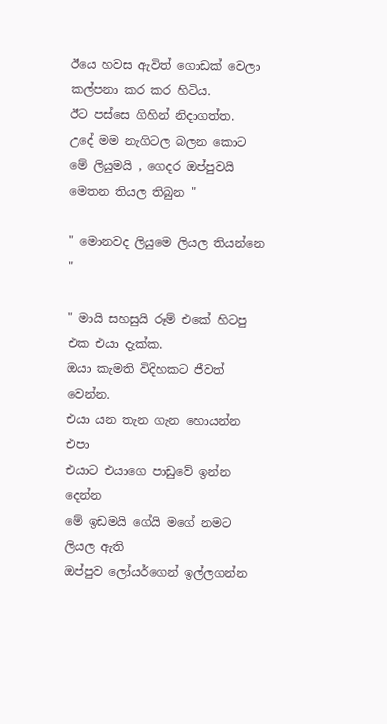ඊයෙ හවස ඇවිත් ගොඩක් වෙලා කල්පනා කර කර හිටිය.
ඊට පස්සෙ ගිහින් නිදාගත්ත.
උදේ මම නැගිටල බලන කොට මේ ලියුමයි , ගෙදර ඔප්පුවයි මෙතන තියල තිබුන "

" මොනවද ලියුමෙ ලියල තියන්නෙ "

" මායි සහසුයි රූම් එකේ හිටපු එක එයා දැක්ක.
ඔයා කැමති විදිහකට ජීවත් වෙන්න.
එයා යන තැන ගැන හොයන්න එපා
එයාට එයාගෙ පාඩුවේ ඉන්න දෙන්න
මේ ඉඩමයි ගේයි මගේ නමට ලියල ඇති
ඔප්පුව ලෝයර්ගෙන් ඉල්ලගන්න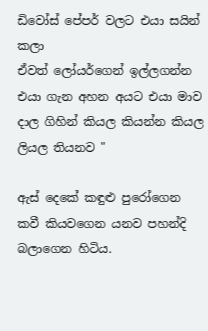ඩිවෝස් පේපර් වලට එයා සයින් කලා
ඒවත් ලෝයර්ගෙන් ඉල්ලගන්න
එයා ගැන අහන අයට එයා මාව දාල ගිහින් කියල කියන්න කියල ලියල තියනව "

ඇස් දෙකේ කඳුළු පුරෝගෙන කවී කියවගෙන යනව පහන්දි බලාගෙන හිටිය.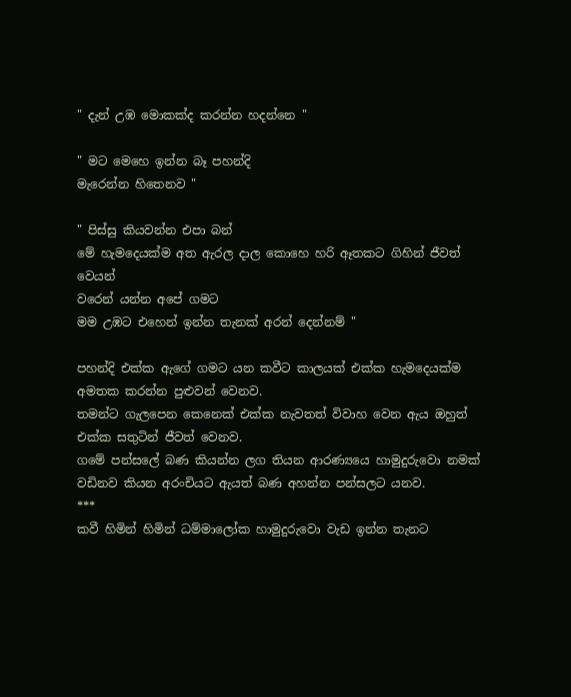" දැන් උඹ මොකක්ද කරන්න හදන්නෙ "

" මට මෙහෙ ඉන්න බෑ පහන්දි
මැරෙන්න හිතෙනව "

" පිස්සු කියවන්න එපා බන්
මේ හැමදෙයක්ම අත ඇරල දාල කොහෙ හරි ඈතකට ගිහින් ජීවත් වෙයන්
වරෙන් යන්න අපේ ගමට
මම උඹට එහෙන් ඉන්න තැනක් අරන් දෙන්නම් "

පහන්දි එක්ක ඇගේ ගමට යන කවීට කාලයක් එක්ක හැමදෙයක්ම අමතක කරන්න පුළුවන් වෙනව.
තමන්ට ගැලපෙන කෙනෙක් එක්ක නැවතත් විවාහ වෙන ඇය ඔහුත් එක්ක සතුටින් ජීවත් වෙනව.
ගමේ පන්සලේ බණ කියන්න ලග තියන ආරණ්‍යයෙ හාමුදුරුවො නමක් වඩිනව කියන අරංචියට ඇයත් බණ අහන්න පන්සලට යනව.
***
කවී හිමින් හිමින් ධම්මාලෝක හාමුදුරුවො වැඩ ඉන්න තැනට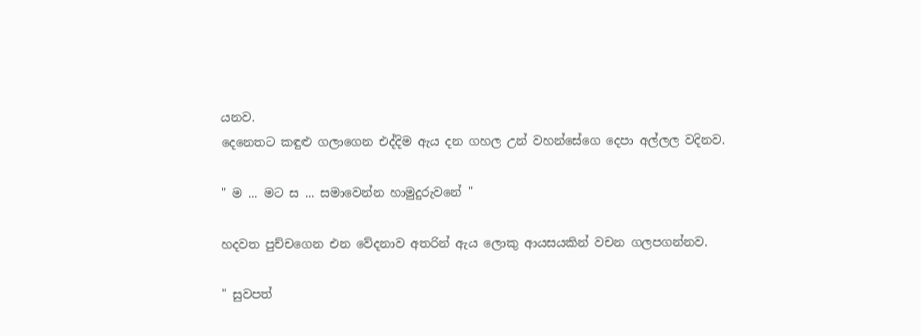යනව.
දෙනෙතට කඳුළු ගලාගෙන එද්දිම ඇය දන ගහල උන් වහන්සේගෙ දෙපා අල්ලල වදිනව.

" ම ... මට ස ... සමාවෙන්න හාමුදුරුවනේ "

හදවත පුච්චගෙන එන වේදනාව අතරින් ඇය ලොකු ආයසයකින් වචන ගලපගන්නව.

" සුවපත්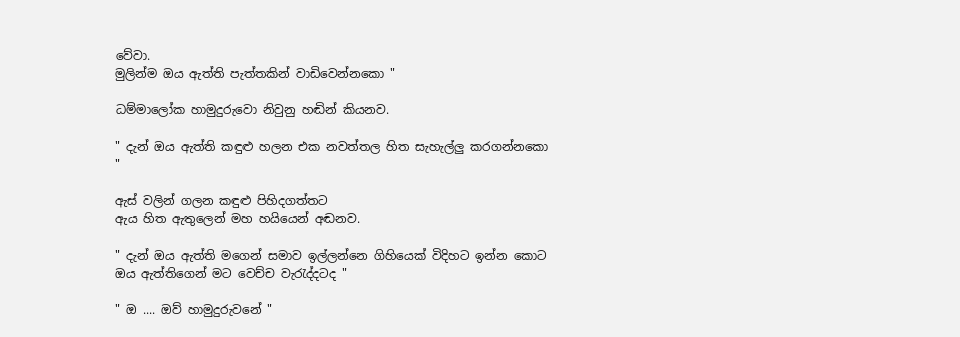වේවා.
මුලින්ම ඔය ඇත්ති පැත්තකින් වාඩිවෙන්නකො "

ධම්මාලෝක හාමුදුරුවො නිවුනු හඬින් කියනව.

" දැන් ඔය ඇත්ති කඳුළු හලන එක නවත්තල හිත සැහැල්ලු කරගන්නකො "

ඇස් වලින් ගලන කඳුළු පිහිදගත්තට
ඇය හිත ඇතුලෙන් මහ හයියෙන් අඬනව.

" දැන් ඔය ඇත්ති මගෙන් සමාව ඉල්ලන්නෙ ගිහියෙක් විදිහට ඉන්න කොට ඔය ඇත්තිගෙන් මට වෙච්ච වැරැද්දටද "

" ඔ .... ඔව් හාමුදුරුවනේ "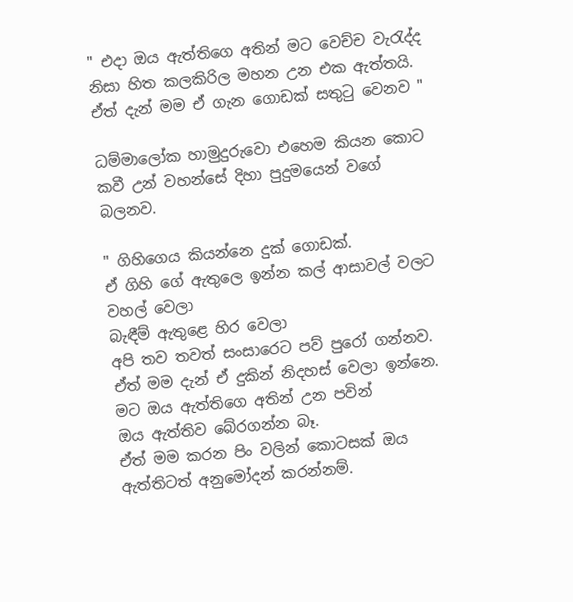" එදා ඔය ඇත්තිගෙ අතින් මට වෙච්ච වැරැද්ද නිසා හිත කලකිරිල මහන උන එක ඇත්තයි.
ඒත් දැන් මම ඒ ගැන ගොඩක් සතුටු වෙනව "

ධම්මාලෝක හාමුදුරුවො එහෙම කියන කොට කවී උන් වහන්සේ දිහා පුදුමයෙන් වගේ බලනව.

" ගිහිගෙය කියන්නෙ දුක් ගොඩක්.
ඒ ගිහි ගේ ඇතුලෙ ඉන්න කල් ආසාවල් වලට වහල් වෙලා
බැඳීම් ඇතුළෙ හිර වෙලා
අපි තව තවත් සංසාරෙට පව් පුරෝ ගන්නව.
ඒත් මම දැන් ඒ දුකින් නිදහස් වෙලා ඉන්නෙ.
මට ඔය ඇත්තිගෙ අතින් උන පවින්
ඔය ඇත්තිව බේරගන්න බෑ.
ඒත් මම කරන පිං වලින් කොටසක් ඔය ඇත්තිටත් අනුමෝදන් කරන්නම්.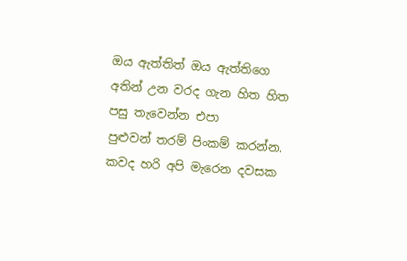ඔය ඇත්තිත් ඔය ඇත්තිගෙ අතින් උන වරද ගැන හිත හිත පසු තැවෙන්න එපා
පුළුවන් තරම් පිංකම් කරන්න.
කවද හරි අපි මැරෙන දවසක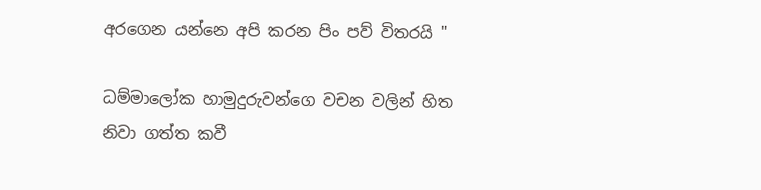අරගෙන යන්නෙ අපි කරන පිං පව් විතරයි "

ධම්මාලෝක හාමුදුරුවන්ගෙ වචන වලින් හිත නිවා ගත්ත කවී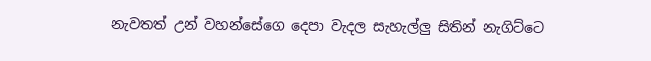නැවතත් උන් වහන්සේගෙ දෙපා වැදල සැහැල්ලු සිතින් නැගිට්ටෙ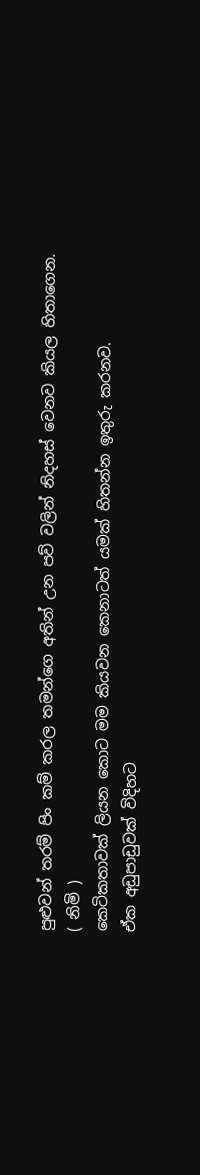පුළුවන් තරම් පිං කම් කරල තමන්ගෙ අතින් උන පව් වලින් නිදහස් වෙනව කියල හිතාගෙන.
( නිමි )
කෙටිකතාවක් ලියන කොට මම කියවන කෙනාටත් යමක් හිතන්න ඉතුරු කරනව.
ඒක අඩුපාඩුවක් විදිහට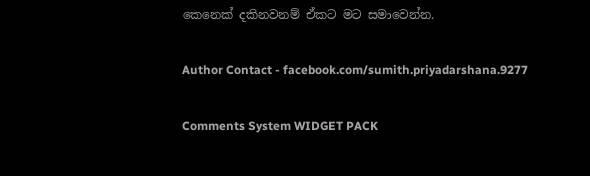කෙනෙක් දකිනවනම් ඒකට මට සමාවෙන්න.

Author Contact - facebook.com/sumith.priyadarshana.9277

Comments System WIDGET PACK